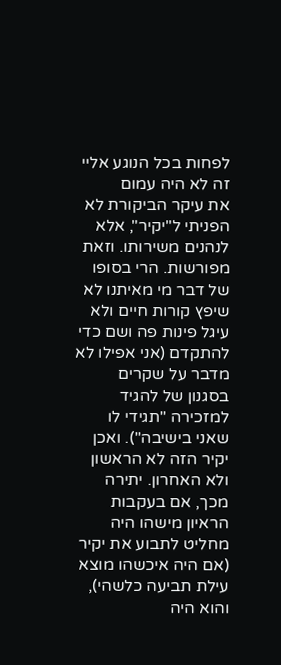לפחות בכל הנוגע אליי זה לא היה עמום
את עיקר הביקורת לא הפניתי ל"יקיר", אלא לנהנים משירותו. וזאת מפורשות. הרי בסופו של דבר מי מאיתנו לא שיפץ קורות חיים ולא עיגל פינות פה ושם כדי להתקדם (אני אפילו לא מדבר על שקרים בסגנון של להגיד למזכירה "תגידי לו שאני בישיבה"). ואכן יקיר הזה לא הראשון ולא האחרון. יתירה מכך, אם בעקבות הראיון מישהו היה מחליט לתבוע את יקיר (אם היה איכשהו מוצא עילת תביעה כלשהי), והוא היה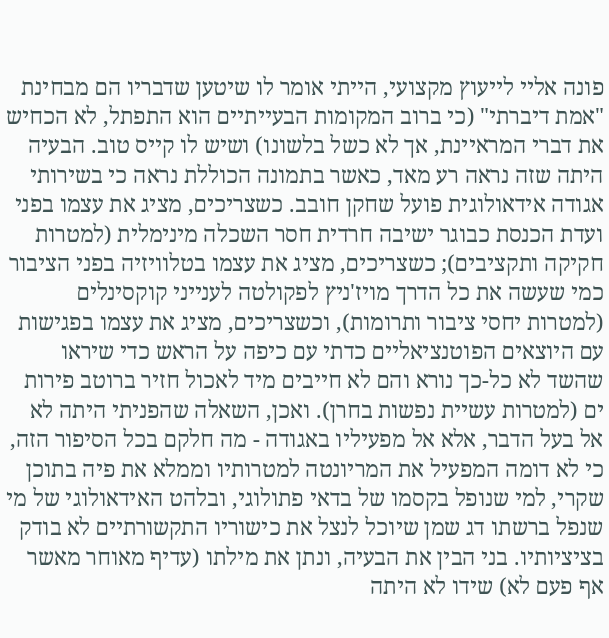פונה אליי לייעוץ מקצועי, הייתי אומר לו שיטען שדבריו הם מבחינת "אמת דיברתי" (כי ברוב המקומות הבעייתיים הוא התפתל, לא הכחיש את דברי המראיינת, אך לא כשל בלשונו) ושיש לו קייס טוב. הבעיה היתה שזה נראה רע מאד, כאשר בתמונה הכוללת נראה כי בשירותי אגודה אידאולוגית פועל שחקן חובב. כשצריכים, מציג את עצמו בפני ועדת הכנסת כבוגר ישיבה חרדית חסר השכלה מינימלית (למטרות חקיקה ותקציבים); כשצריכים, מציג את עצמו בטלוויזיה בפני הציבור כמי שעשה את כל הדרך מויז'ניץ לפקולטה לענייני קוקסינלים (למטרות יחסי ציבור ותרומות), וכשצריכים, מציג את עצמו בפגישות עם היוצאים הפוטנציאליים כדתי עם כיפה על הראש כדי שיראו שהשד לא כל-כך נורא והם לא חייבים מיד לאכול חזיר ברוטב פירות ים (למטרות עשיית נפשות בחרן). ואכן, השאלה שהפניתי היתה לא אל בעל הדבר, אלא אל מפעיליו באגודה - מה חלקם בכל הסיפור הזה, כי לא דומה המפעיל את המריונטה למטרותיו וממלא את פיה בתוכן שקרי, למי שנופל בקסמו של בדאי פתולוגי, ובלהט האידאולוגי של מי שנפל ברשתו דג שמן שיוכל לנצל את כישוריו התקשורתיים לא בודק בציציותיו. בני הבין את הבעיה, ונתן את מילתו (עדיף מאוחר מאשר אף פעם לא) שידו לא היתה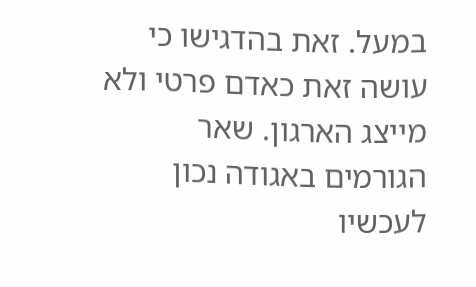במעל. זאת בהדגישו כי עושה זאת כאדם פרטי ולא מייצג הארגון. שאר הגורמים באגודה נכון לעכשיו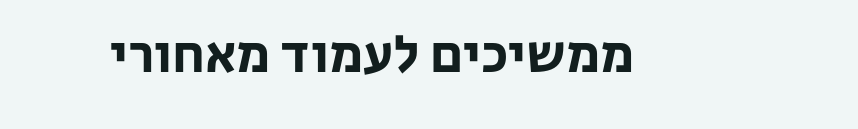ממשיכים לעמוד מאחורי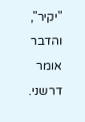"יקיר", והדבר אומר דרשני.